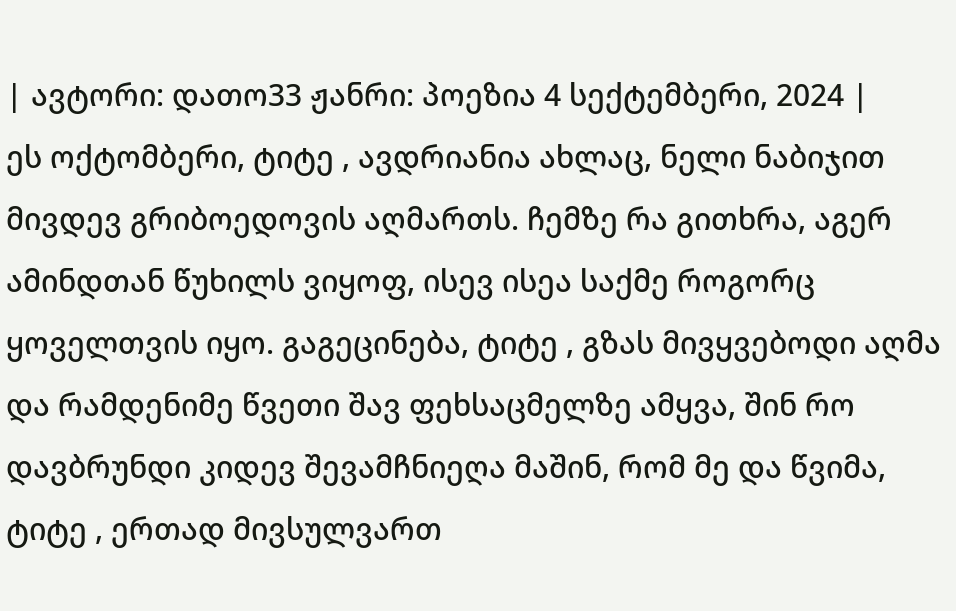| ავტორი: დათო33 ჟანრი: პოეზია 4 სექტემბერი, 2024 |
ეს ოქტომბერი, ტიტე , ავდრიანია ახლაც, ნელი ნაბიჯით მივდევ გრიბოედოვის აღმართს. ჩემზე რა გითხრა, აგერ ამინდთან წუხილს ვიყოფ, ისევ ისეა საქმე როგორც ყოველთვის იყო. გაგეცინება, ტიტე , გზას მივყვებოდი აღმა და რამდენიმე წვეთი შავ ფეხსაცმელზე ამყვა, შინ რო დავბრუნდი კიდევ შევამჩნიეღა მაშინ, რომ მე და წვიმა, ტიტე , ერთად მივსულვართ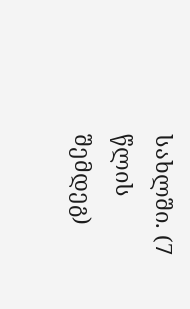სახლში. (7 წლის შემდეგ)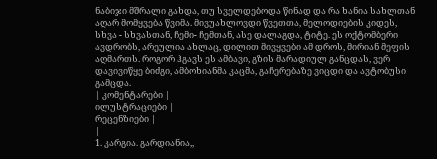ნაბიჯი მშრალი გახდა, თუ სველდებოდა წინად და რა ხანია სახლთან აღარ მომყვება წვიმა. მივუახლოვდი წვეთთა, მელოდიების კიდეს, სხვა - სხვასთან, ჩემი- ჩემთან, ასე დალაგდა, ტიტე. ეს ოქტომბერი ავდრობს, არეულია ახლაც, დილით მივყვები ამ დროს, მირიან მეფის აღმართს. როგორ ჰგავს ეს ამბავი, გზის მარადიულ განცდას, ვერ დავივიწყე ბიძგი, ამბოხიანმა კაცმა, გაჩერებაზე ვიცდი და ავტობუსი გამცდა.
| კომენტარები |
ილუსტრაციები |
რეცენზიები |
|
1. კარგია. გარდიანია,,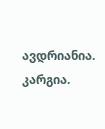ავდრიანია. კარგია.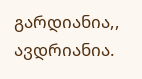გარდიანია,, ავდრიანია.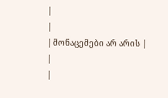|
|
| მონაცემები არ არის |
|
|